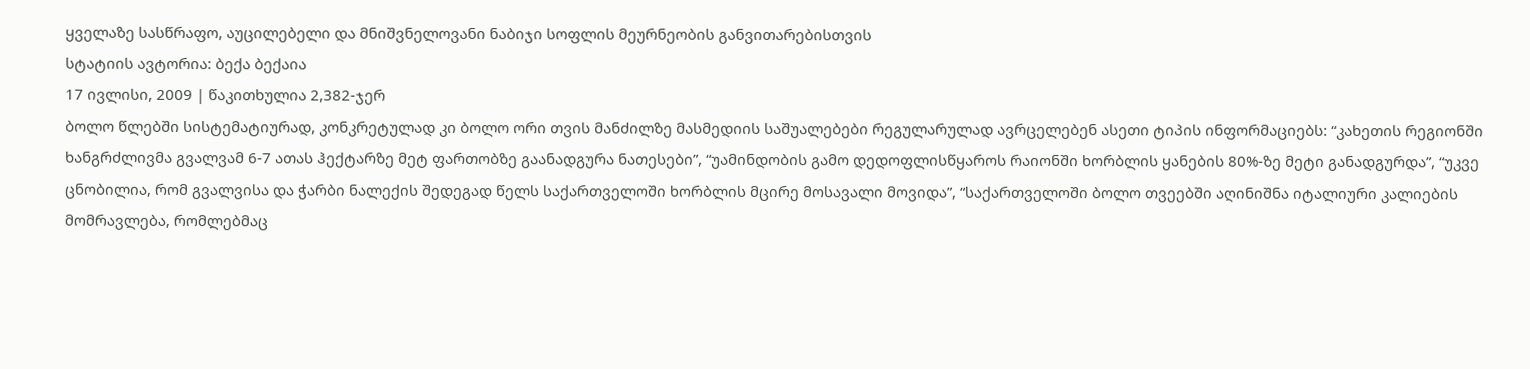ყველაზე სასწრაფო, აუცილებელი და მნიშვნელოვანი ნაბიჯი სოფლის მეურნეობის განვითარებისთვის
სტატიის ავტორია: ბექა ბექაია
17 ივლისი, 2009 | წაკითხულია 2,382-ჯერ
ბოლო წლებში სისტემატიურად, კონკრეტულად კი ბოლო ორი თვის მანძილზე მასმედიის საშუალებები რეგულარულად ავრცელებენ ასეთი ტიპის ინფორმაციებს: “კახეთის რეგიონში ხანგრძლივმა გვალვამ 6-7 ათას ჰექტარზე მეტ ფართობზე გაანადგურა ნათესები”, “უამინდობის გამო დედოფლისწყაროს რაიონში ხორბლის ყანების 80%-ზე მეტი განადგურდა”, “უკვე ცნობილია, რომ გვალვისა და ჭარბი ნალექის შედეგად წელს საქართველოში ხორბლის მცირე მოსავალი მოვიდა”, “საქართველოში ბოლო თვეებში აღინიშნა იტალიური კალიების მომრავლება, რომლებმაც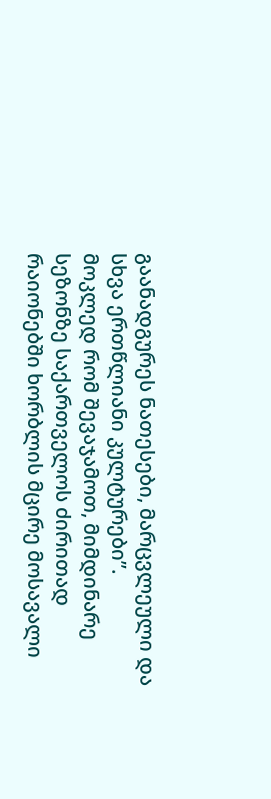გაანადგურეს ნათესები, მარცვლეული და სხვა ერთწლიანი კულტურები”.
მოკლედ რომ შევაჯამოთ, მიმდინარე სეზონზე საქართველოს ძირითად რაიონებში ხორბლის მცირე მოსავალი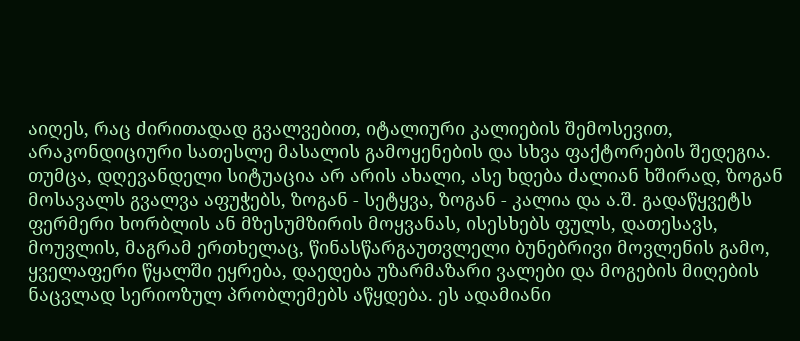აიღეს, რაც ძირითადად გვალვებით, იტალიური კალიების შემოსევით, არაკონდიციური სათესლე მასალის გამოყენების და სხვა ფაქტორების შედეგია.
თუმცა, დღევანდელი სიტუაცია არ არის ახალი, ასე ხდება ძალიან ხშირად, ზოგან მოსავალს გვალვა აფუჭებს, ზოგან - სეტყვა, ზოგან - კალია და ა.შ. გადაწყვეტს ფერმერი ხორბლის ან მზესუმზირის მოყვანას, ისესხებს ფულს, დათესავს, მოუვლის, მაგრამ ერთხელაც, წინასწარგაუთვლელი ბუნებრივი მოვლენის გამო, ყველაფერი წყალში ეყრება, დაედება უზარმაზარი ვალები და მოგების მიღების ნაცვლად სერიოზულ პრობლემებს აწყდება. ეს ადამიანი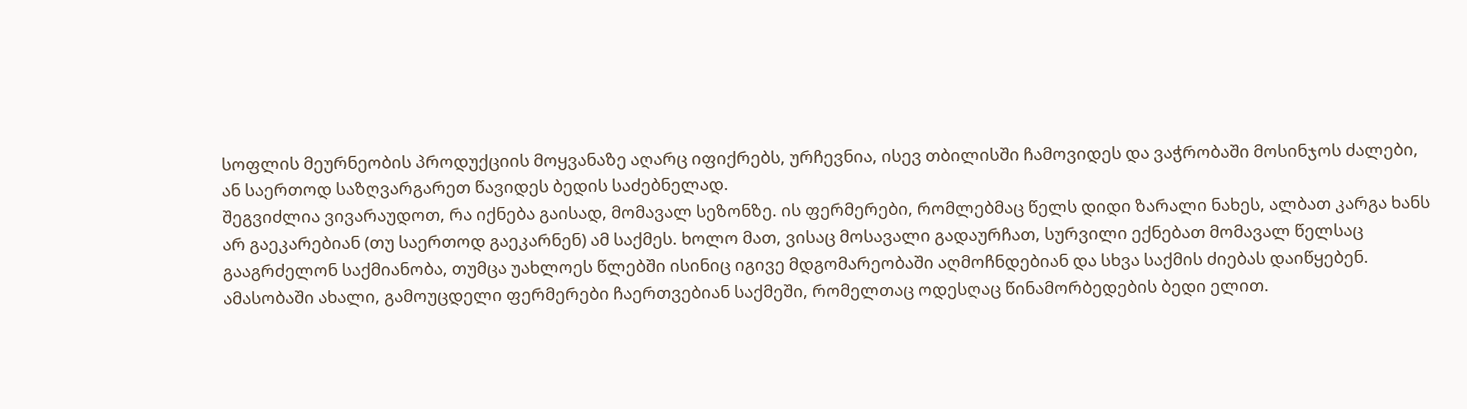სოფლის მეურნეობის პროდუქციის მოყვანაზე აღარც იფიქრებს, ურჩევნია, ისევ თბილისში ჩამოვიდეს და ვაჭრობაში მოსინჯოს ძალები, ან საერთოდ საზღვარგარეთ წავიდეს ბედის საძებნელად.
შეგვიძლია ვივარაუდოთ, რა იქნება გაისად, მომავალ სეზონზე. ის ფერმერები, რომლებმაც წელს დიდი ზარალი ნახეს, ალბათ კარგა ხანს არ გაეკარებიან (თუ საერთოდ გაეკარნენ) ამ საქმეს. ხოლო მათ, ვისაც მოსავალი გადაურჩათ, სურვილი ექნებათ მომავალ წელსაც გააგრძელონ საქმიანობა, თუმცა უახლოეს წლებში ისინიც იგივე მდგომარეობაში აღმოჩნდებიან და სხვა საქმის ძიებას დაიწყებენ. ამასობაში ახალი, გამოუცდელი ფერმერები ჩაერთვებიან საქმეში, რომელთაც ოდესღაც წინამორბედების ბედი ელით.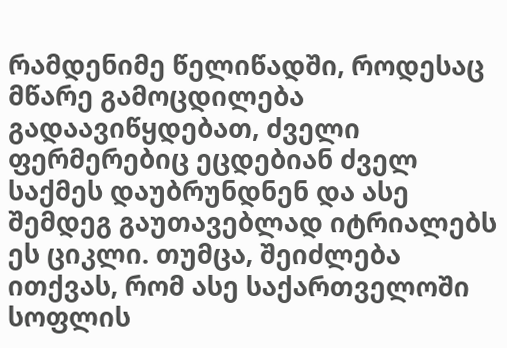რამდენიმე წელიწადში, როდესაც მწარე გამოცდილება გადაავიწყდებათ, ძველი ფერმერებიც ეცდებიან ძველ საქმეს დაუბრუნდნენ და ასე შემდეგ გაუთავებლად იტრიალებს ეს ციკლი. თუმცა, შეიძლება ითქვას, რომ ასე საქართველოში სოფლის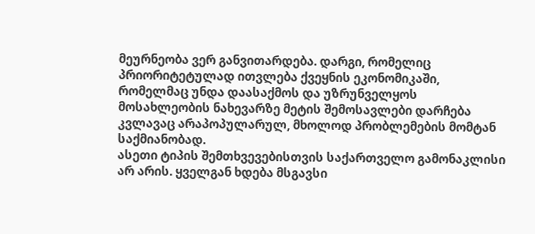მეურნეობა ვერ განვითარდება. დარგი, რომელიც პრიორიტეტულად ითვლება ქვეყნის ეკონომიკაში, რომელმაც უნდა დაასაქმოს და უზრუნველყოს მოსახლეობის ნახევარზე მეტის შემოსავლები დარჩება კვლავაც არაპოპულარულ, მხოლოდ პრობლემების მომტან საქმიანობად.
ასეთი ტიპის შემთხვევებისთვის საქართველო გამონაკლისი არ არის. ყველგან ხდება მსგავსი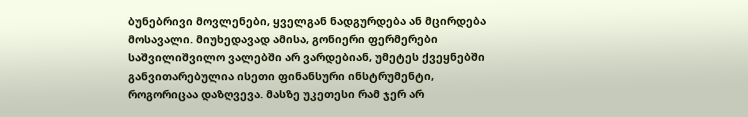ბუნებრივი მოვლენები, ყველგან ნადგურდება ან მცირდება მოსავალი. მიუხედავად ამისა, გონიერი ფერმერები საშვილიშვილო ვალებში არ ვარდებიან, უმეტეს ქვეყნებში განვითარებულია ისეთი ფინანსური ინსტრუმენტი, როგორიცაა დაზღვევა. მასზე უკეთესი რამ ჯერ არ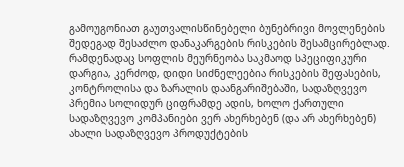გამოუგონიათ გაუთვალისწინებელი ბუნებრივი მოვლენების შედეგად შესაძლო დანაკარგების რისკების შესამცირებლად.
რამდენადაც სოფლის მეურნეობა საკმაოდ სპეციფიკური დარგია, კერძოდ, დიდი სიძნელეებია რისკების შეფასების, კონტროლისა და ზარალის დაანგარიშებაში, სადაზღვევო პრემია სოლიდურ ციფრამდე ადის, ხოლო ქართული სადაზღვევო კომპანიები ვერ ახერხებენ (და არ ახერხებენ) ახალი სადაზღვევო პროდუქტების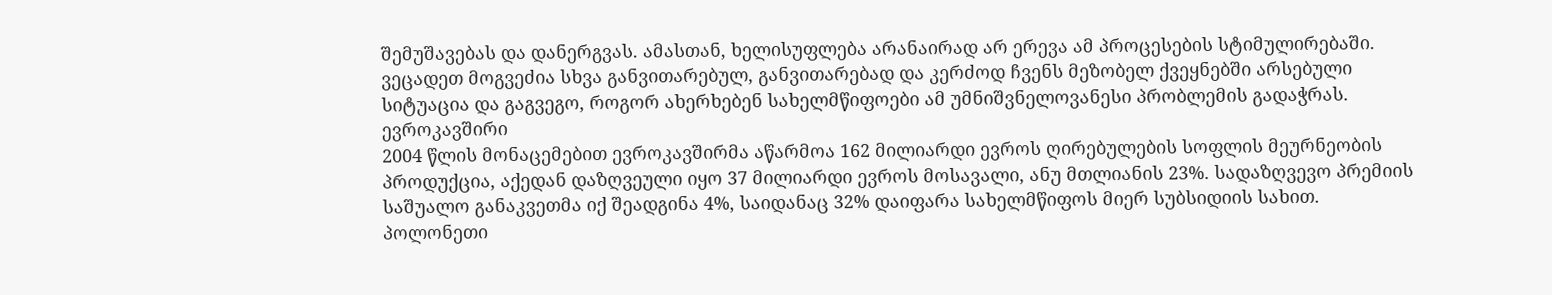შემუშავებას და დანერგვას. ამასთან, ხელისუფლება არანაირად არ ერევა ამ პროცესების სტიმულირებაში.
ვეცადეთ მოგვეძია სხვა განვითარებულ, განვითარებად და კერძოდ ჩვენს მეზობელ ქვეყნებში არსებული სიტუაცია და გაგვეგო, როგორ ახერხებენ სახელმწიფოები ამ უმნიშვნელოვანესი პრობლემის გადაჭრას.
ევროკავშირი
2004 წლის მონაცემებით ევროკავშირმა აწარმოა 162 მილიარდი ევროს ღირებულების სოფლის მეურნეობის პროდუქცია, აქედან დაზღვეული იყო 37 მილიარდი ევროს მოსავალი, ანუ მთლიანის 23%. სადაზღვევო პრემიის საშუალო განაკვეთმა იქ შეადგინა 4%, საიდანაც 32% დაიფარა სახელმწიფოს მიერ სუბსიდიის სახით.
პოლონეთი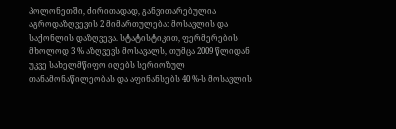პოლონეთში, ძირითადად, განვითარებულია აგროდაზღვევის 2 მიმართულება: მოსავლის და საქონლის დაზღვევა. სტატისტიკით, ფერმერების მხოლოდ 3 % აზღვევს მოსავალს, თუმცა 2009 წლიდან უკვე სახელმწიფო იღებს სერიოზულ თანამონაწილეობას და აფინანსებს 40 %-ს მოსავლის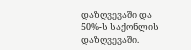დაზღვევაში და 50%-ს საქონლის დაზღვევაში.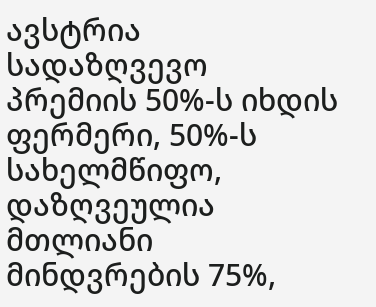ავსტრია
სადაზღვევო პრემიის 50%-ს იხდის ფერმერი, 50%-ს სახელმწიფო, დაზღვეულია მთლიანი მინდვრების 75%,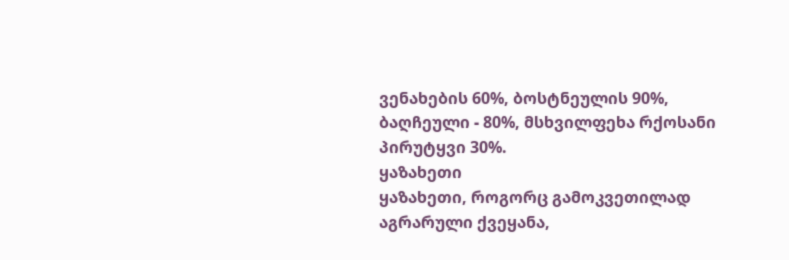ვენახების 60%, ბოსტნეულის 90%, ბაღჩეული - 80%, მსხვილფეხა რქოსანი პირუტყვი 30%.
ყაზახეთი
ყაზახეთი, როგორც გამოკვეთილად აგრარული ქვეყანა,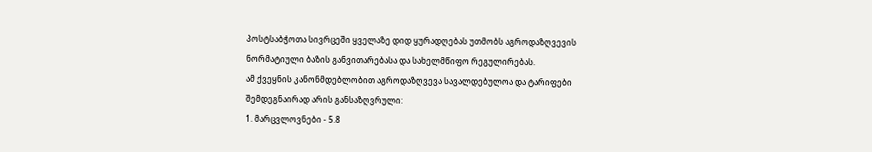პოსტსაბჭოთა სივრცეში ყველაზე დიდ ყურადღებას უთმობს აგროდაზღვევის ნორმატიული ბაზის განვითარებასა და სახელმწიფო რეგულირებას.
ამ ქვეყნის კანონმდებლობით აგროდაზღვევა სავალდებულოა და ტარიფები შემდეგნაირად არის განსაზღვრული:
1. მარცვლოვნები - 5.8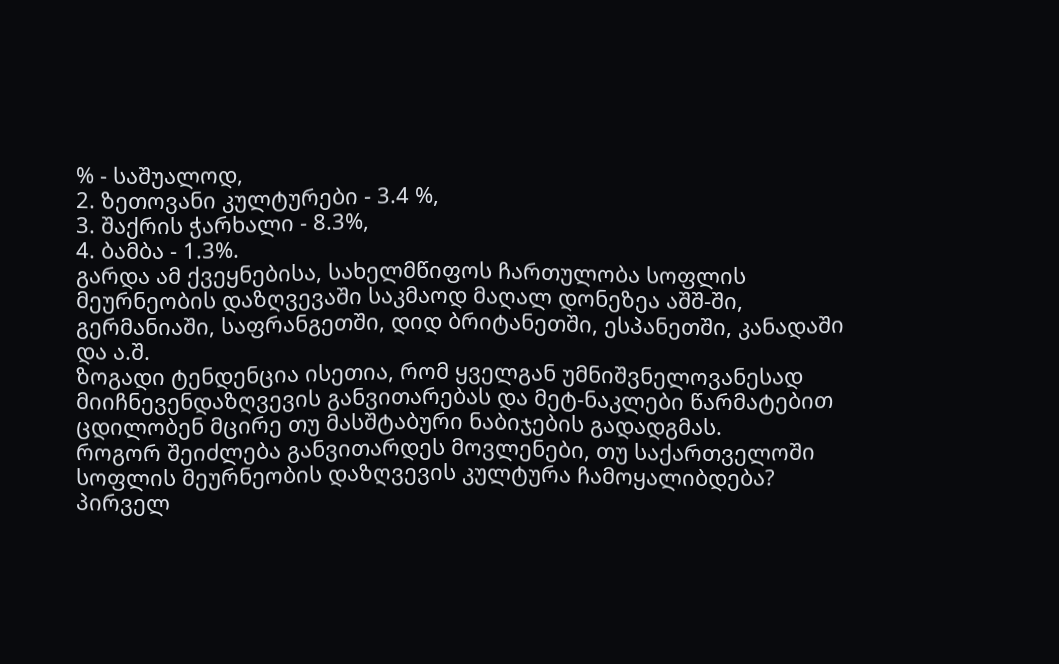% - საშუალოდ,
2. ზეთოვანი კულტურები - 3.4 %,
3. შაქრის ჭარხალი - 8.3%,
4. ბამბა - 1.3%.
გარდა ამ ქვეყნებისა, სახელმწიფოს ჩართულობა სოფლის მეურნეობის დაზღვევაში საკმაოდ მაღალ დონეზეა აშშ-ში, გერმანიაში, საფრანგეთში, დიდ ბრიტანეთში, ესპანეთში, კანადაში და ა.შ.
ზოგადი ტენდენცია ისეთია, რომ ყველგან უმნიშვნელოვანესად მიიჩნევენდაზღვევის განვითარებას და მეტ-ნაკლები წარმატებით ცდილობენ მცირე თუ მასშტაბური ნაბიჯების გადადგმას.
როგორ შეიძლება განვითარდეს მოვლენები, თუ საქართველოში სოფლის მეურნეობის დაზღვევის კულტურა ჩამოყალიბდება?
პირველ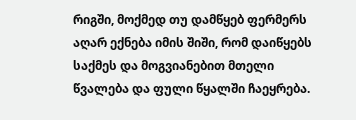რიგში, მოქმედ თუ დამწყებ ფერმერს აღარ ექნება იმის შიში, რომ დაიწყებს საქმეს და მოგვიანებით მთელი წვალება და ფული წყალში ჩაეყრება.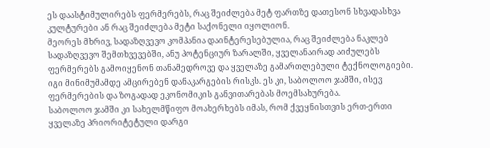ეს დაასტიმულირებს ფერმერებს, რაც შეიძლება მეტ ფართზე დათესონ სხვადასხვა კულტურები ან რაც შეიძლება მეტი საქონელი იყოლიონ.
მეორეს მხრივ, სადაზღვევო კომპანია დაინტერესებულია, რაც შეიძლება ნაკლებ სადაზღვევო შემთხვევებში, ანუ პოტენციურ ზარალში, ყველანაირად აიძულებს ფერმერებს გამოიყენონ თანამედროვე და ყველაზე გამართლებული ტექნოლოგიები. იგი მინიმუმამდე ამცირებენ დანაკარგების რისკს. ეს კი, საბოლოო ჯამში, ისევ ფერმერების და ზოგადად ეკონომიკის განვითარებას მოემსახურება.
საბოლოო ჯამში კი სახელმწიფო მოახერხებს იმას, რომ ქვეყნისთვის ერთ-ერთი ყველაზე პრიორიტეტული დარგი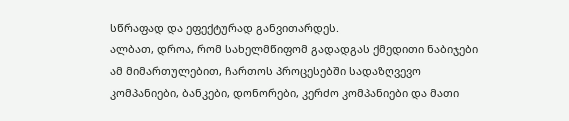სწრაფად და ეფექტურად განვითარდეს.
ალბათ, დროა, რომ სახელმწიფომ გადადგას ქმედითი ნაბიჯები ამ მიმართულებით, ჩართოს პროცესებში სადაზღვევო კომპანიები, ბანკები, დონორები, კერძო კომპანიები და მათი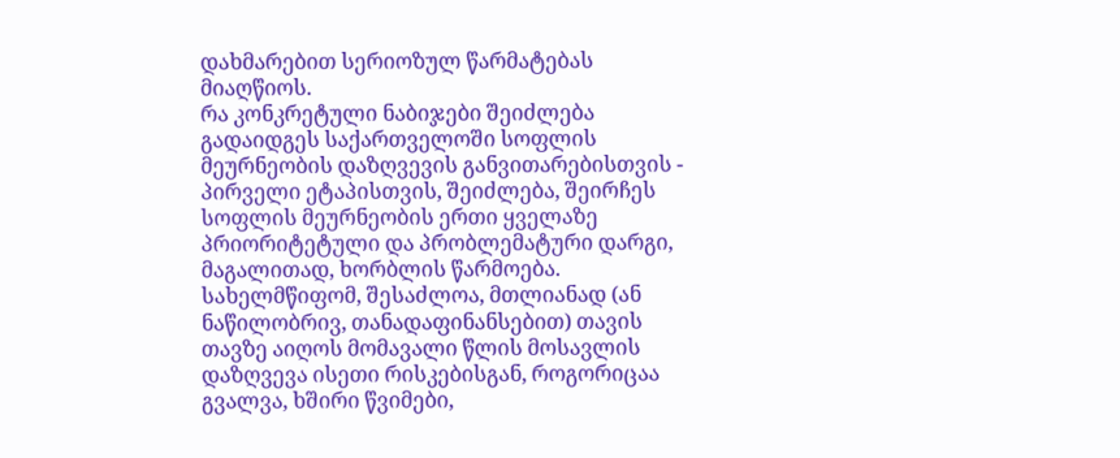დახმარებით სერიოზულ წარმატებას მიაღწიოს.
რა კონკრეტული ნაბიჯები შეიძლება გადაიდგეს საქართველოში სოფლის მეურნეობის დაზღვევის განვითარებისთვის -
პირველი ეტაპისთვის, შეიძლება, შეირჩეს სოფლის მეურნეობის ერთი ყველაზე პრიორიტეტული და პრობლემატური დარგი, მაგალითად, ხორბლის წარმოება.
სახელმწიფომ, შესაძლოა, მთლიანად (ან ნაწილობრივ, თანადაფინანსებით) თავის თავზე აიღოს მომავალი წლის მოსავლის დაზღვევა ისეთი რისკებისგან, როგორიცაა გვალვა, ხშირი წვიმები,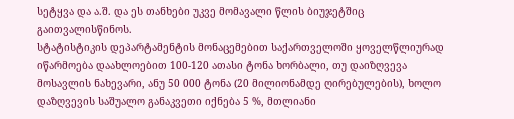სეტყვა და ა.შ. და ეს თანხები უკვე მომავალი წლის ბიუჯეტშიც გაითვალისწინოს.
სტატისტიკის დეპარტამენტის მონაცემებით საქართველოში ყოველწლიურად იწარმოება დაახლოებით 100-120 ათასი ტონა ხორბალი, თუ დაიზღვევა მოსავლის ნახევარი, ანუ 50 000 ტონა (20 მილიონამდე ღირებულების), ხოლო დაზღვევის საშუალო განაკვეთი იქნება 5 %, მთლიანი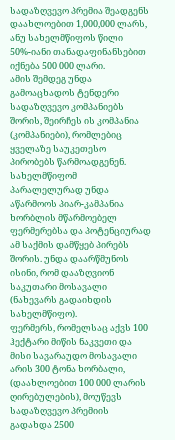სადაზღვევო პრემია შეადგენს დაახლოებით 1,000,000 ლარს, ანუ სახელმწიფოს წილი 50%-იანი თანადაფინანსებით იქნება 500 000 ლარი.
ამის შემდეგ უნდა გამოაცხადოს ტენდერი სადაზღვევო კომპანიებს შორის, შეირჩეს ის კომპანია (კომპანიები), რომლებიც ყველაზე საუკეთესო პირობებს წარმოადგენენ.
სახელმწიფომ პარალელურად უნდა აწარმოოს პიარ-კამპანია ხორბლის მწარმოებელ ფერმერებსა და პოტენციურად ამ საქმის დამწყებ პირებს შორის. უნდა დაარწმუნოს ისინი, რომ დააზღვიონ საკუთარი მოსავალი (ნახევარს გადაიხდის სახელმწიფო).
ფერმერს, რომელსაც აქვს 100 ჰექტარი მიწის ნაკვეთი და მისი სავარაუდო მოსავალი არის 300 ტონა ხორბალი, (დაახლოებით 100 000 ლარის ღირებულების), მოუწევს სადაზღვევო პრემიის გადახდა 2500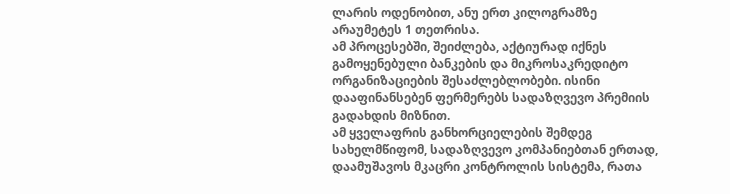ლარის ოდენობით, ანუ ერთ კილოგრამზე არაუმეტეს 1 თეთრისა.
ამ პროცესებში, შეიძლება, აქტიურად იქნეს გამოყენებული ბანკების და მიკროსაკრედიტო ორგანიზაციების შესაძლებლობები. ისინი დააფინანსებენ ფერმერებს სადაზღვევო პრემიის გადახდის მიზნით.
ამ ყველაფრის განხორციელების შემდეგ სახელმწიფომ, სადაზღვევო კომპანიებთან ერთად, დაამუშავოს მკაცრი კონტროლის სისტემა, რათა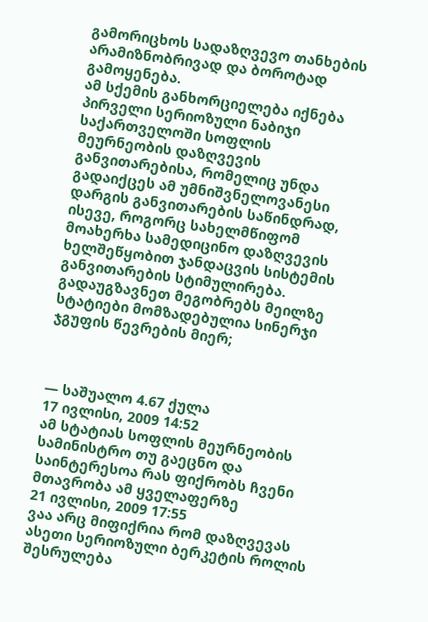გამორიცხოს სადაზღვევო თანხების არამიზნობრივად და ბოროტად გამოყენება.
ამ სქემის განხორციელება იქნება პირველი სერიოზული ნაბიჯი საქართველოში სოფლის მეურნეობის დაზღვევის განვითარებისა, რომელიც უნდა გადაიქცეს ამ უმნიშვნელოვანესი დარგის განვითარების საწინდრად, ისევე, როგორც სახელმწიფომ მოახერხა სამედიცინო დაზღვევის ხელშეწყობით ჯანდაცვის სისტემის განვითარების სტიმულირება.
გადაუგზავნეთ მეგობრებს მეილზე
სტატიები მომზადებულია სინერჯი ჯგუფის წევრების მიერ;



— საშუალო 4.67 ქულა
17 ივლისი, 2009 14:52
ამ სტატიას სოფლის მეურნეობის სამინისტრო თუ გაეცნო და საინტერესოა რას ფიქრობს ჩვენი მთავრობა ამ ყველაფერზე
21 ივლისი, 2009 17:55
ვაა არც მიფიქრია რომ დაზღვევას ასეთი სერიოზული ბერკეტის როლის შესრულება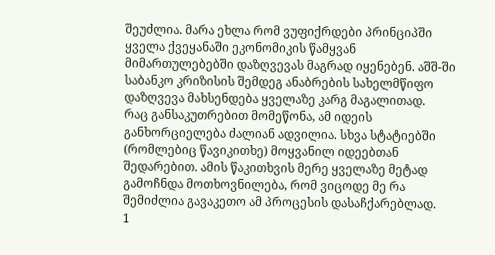შეუძლია. მარა ეხლა რომ ვუფიქრდები პრინციპში ყველა ქვეყანაში ეკონომიკის წამყვან მიმართულებებში დაზღვევას მაგრად იყენებენ. აშშ-ში საბანკო კრიზისის შემდეგ ანაბრების სახელმწიფო დაზღვევა მახსენდება ყველაზე კარგ მაგალითად.
რაც განსაკუთრებით მომეწონა, ამ იდეის განხორციელება ძალიან ადვილია. სხვა სტატიებში (რომლებიც წავიკითხე) მოყვანილ იდეებთან შედარებით. ამის წაკითხვის მერე ყველაზე მეტად გამოჩნდა მოთხოვნილება, რომ ვიცოდე მე რა შემიძლია გავაკეთო ამ პროცესის დასაჩქარებლად.
1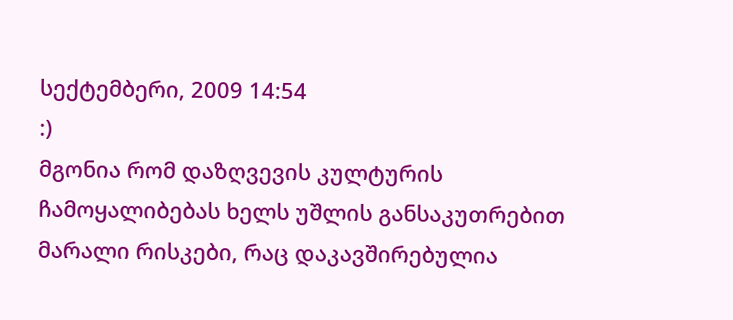სექტემბერი, 2009 14:54
:)
მგონია რომ დაზღვევის კულტურის ჩამოყალიბებას ხელს უშლის განსაკუთრებით მარალი რისკები, რაც დაკავშირებულია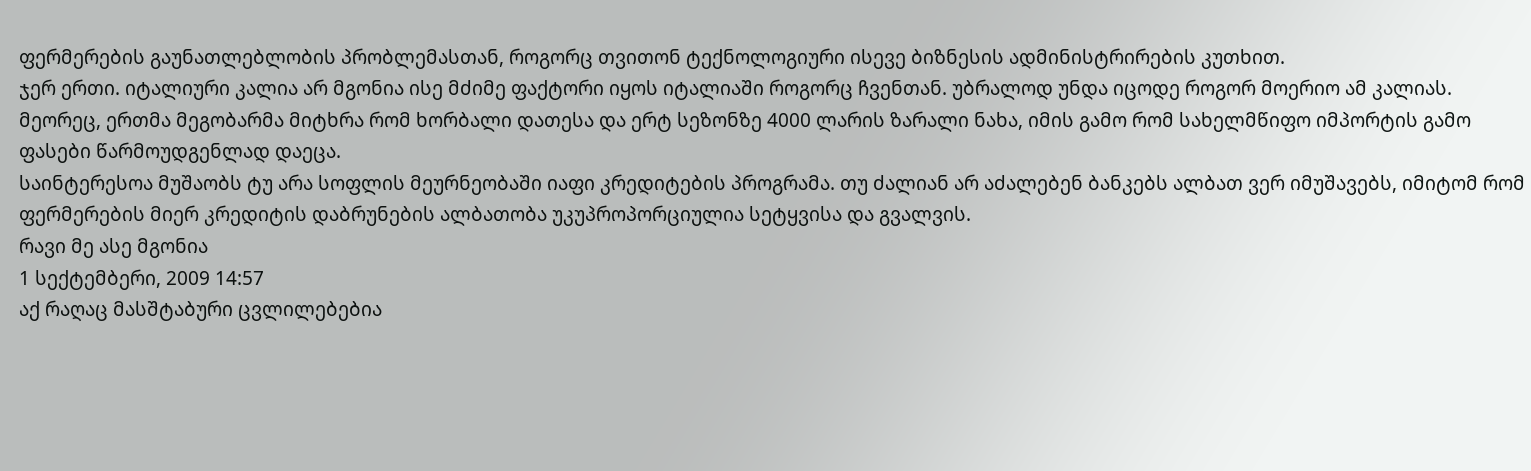ფერმერების გაუნათლებლობის პრობლემასთან, როგორც თვითონ ტექნოლოგიური ისევე ბიზნესის ადმინისტრირების კუთხით.
ჯერ ერთი. იტალიური კალია არ მგონია ისე მძიმე ფაქტორი იყოს იტალიაში როგორც ჩვენთან. უბრალოდ უნდა იცოდე როგორ მოერიო ამ კალიას.
მეორეც, ერთმა მეგობარმა მიტხრა რომ ხორბალი დათესა და ერტ სეზონზე 4000 ლარის ზარალი ნახა, იმის გამო რომ სახელმწიფო იმპორტის გამო ფასები წარმოუდგენლად დაეცა.
საინტერესოა მუშაობს ტუ არა სოფლის მეურნეობაში იაფი კრედიტების პროგრამა. თუ ძალიან არ აძალებენ ბანკებს ალბათ ვერ იმუშავებს, იმიტომ რომ ფერმერების მიერ კრედიტის დაბრუნების ალბათობა უკუპროპორციულია სეტყვისა და გვალვის.
რავი მე ასე მგონია
1 სექტემბერი, 2009 14:57
აქ რაღაც მასშტაბური ცვლილებებია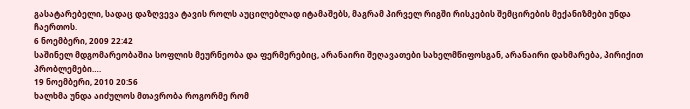გასატარებელი, სადაც დაზღვევა ტავის როლს აუცილებლად იტამაშებს, მაგრამ პირველ რიგში რისკების შემცირების მექანიზმები უნდა ჩაერთოს.
6 ნოემბერი, 2009 22:42
საშინელ მდგომარეობაშია სოფლის მეურნეობა და ფერმერებიც, არანაირი შეღავათები სახელმწიფოსგან, არანაირი დახმარება, პირიქით პრობლემები….
19 ნოემბერი, 2010 20:56
ხალხმა უნდა აიძულოს მთავრობა როგორმე რომ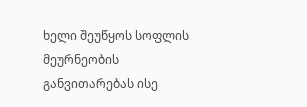ხელი შეუწყოს სოფლის მეურნეობის განვითარებას ისე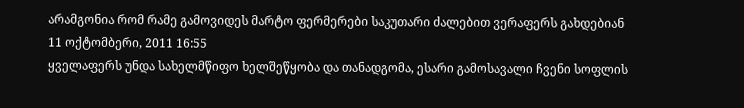არამგონია რომ რამე გამოვიდეს მარტო ფერმერები საკუთარი ძალებით ვერაფერს გახდებიან
11 ოქტომბერი, 2011 16:55
ყველაფერს უნდა სახელმწიფო ხელშეწყობა და თანადგომა, ესარი გამოსავალი ჩვენი სოფლის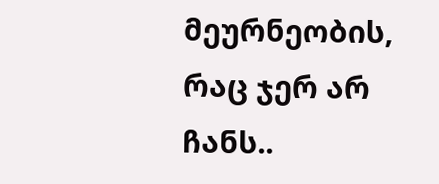მეურნეობის, რაც ჯერ არ ჩანს..